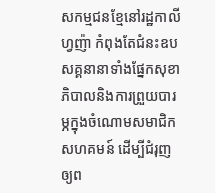សកម្មជនខ្មែនៅរដ្ឋកាលីហ្វញ៉ា កំពុងតែជំនះឧបសគ្គនានាទាំងផ្នែកសុខាភិបាលនិងការព្រួយបារម្ភក្នុងចំណោមសមាជិកសហគមន៍ ដើម្បីជំរុញឲ្យព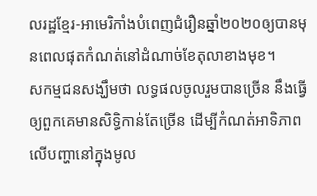លរដ្ឋខ្មែរ-អាមេរិកាំងបំពេញជំរឿនឆ្នាំ២០២០ឲ្យបានមុនពេលផុតកំណត់នៅដំណាច់ខែតុលាខាងមុខ។
សកម្មជនសង្ឃឹមថា លទ្ធផលចូលរួមបានច្រើន នឹងធ្វើឲ្យពួកគេមានសិទ្ធិកាន់តែច្រើន ដើម្បីកំណត់អាទិភាពលើបញ្ហានៅក្នុងមូល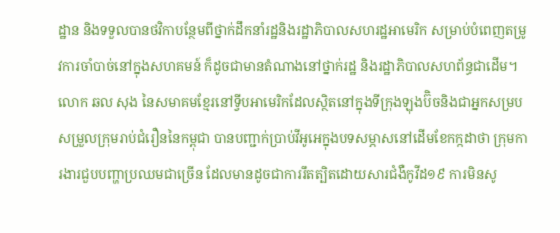ដ្ឋាន និងទទួលបានថវិកាបន្ថែមពីថ្នាក់ដឹកនាំរដ្ឋនិងរដ្ឋាភិបាលសហរដ្ឋអាមេរិក សម្រាប់បំពេញតម្រូវការចាំបាច់នៅក្នុងសហគមន៍ ក៏ដូចជាមានតំណាងនៅថ្នាក់រដ្ឋ និងរដ្ឋាភិបាលសហព័ន្ធជាដើម។
លោក ឆល សុង នៃសមាគមខ្មែរនៅទ្វីបអាមេរិកដែលស្ថិតនៅក្នុងទីក្រុងឡុងប៊ិចនិងជាអ្នកសម្របសម្រួលក្រុមរាប់ជំរឿននៃកម្ពុជា បានបញ្ជាក់ប្រាប់វីអូអេក្នុងបទសម្ភាសនៅដើមខែកក្កដាថា ក្រុមការងារជួបបញ្ហាប្រឈមជាច្រើន ដែលមានដូចជាការរឹតត្បិតដោយសារជំងឺកូវីដ១៩ ការមិនសូ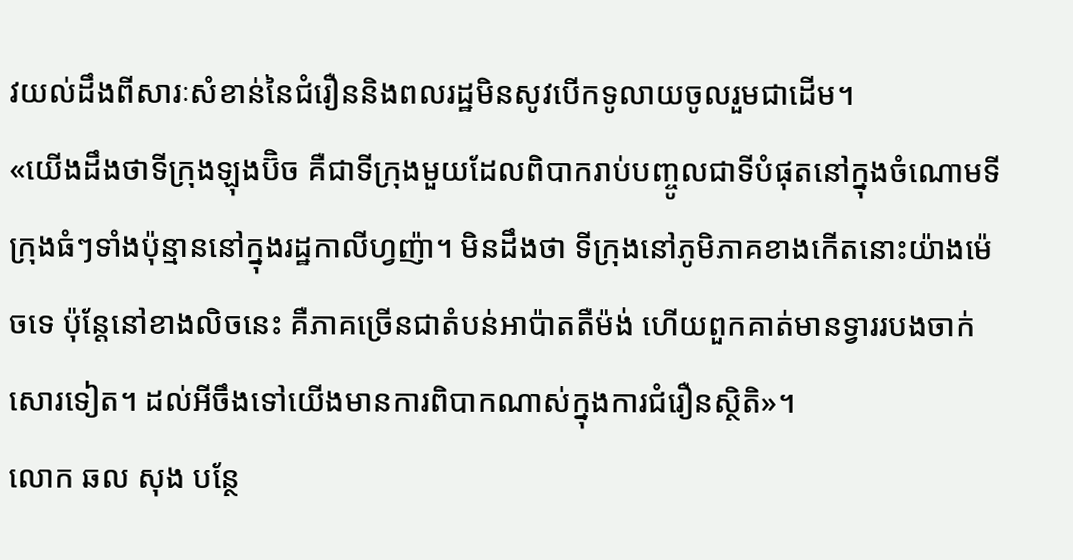វយល់ដឹងពីសារៈសំខាន់នៃជំរឿននិងពលរដ្ឋមិនសូវបើកទូលាយចូលរួមជាដើម។
«យើងដឹងថាទីក្រុងឡុងប៊ិច គឺជាទីក្រុងមួយដែលពិបាករាប់បញ្ចូលជាទីបំផុតនៅក្នុងចំណោមទីក្រុងធំៗទាំងប៉ុន្មាននៅក្នុងរដ្ឋកាលីហ្វញ៉ា។ មិនដឹងថា ទីក្រុងនៅភូមិភាគខាងកើតនោះយ៉ាងម៉េចទេ ប៉ុន្តែនៅខាងលិចនេះ គឺភាគច្រើនជាតំបន់អាប៉ាតតឺម៉ង់ ហើយពួកគាត់មានទ្វាររបងចាក់សោរទៀត។ ដល់អីចឹងទៅយើងមានការពិបាកណាស់ក្នុងការជំរឿនស្ថិតិ»។
លោក ឆល សុង បន្ថែ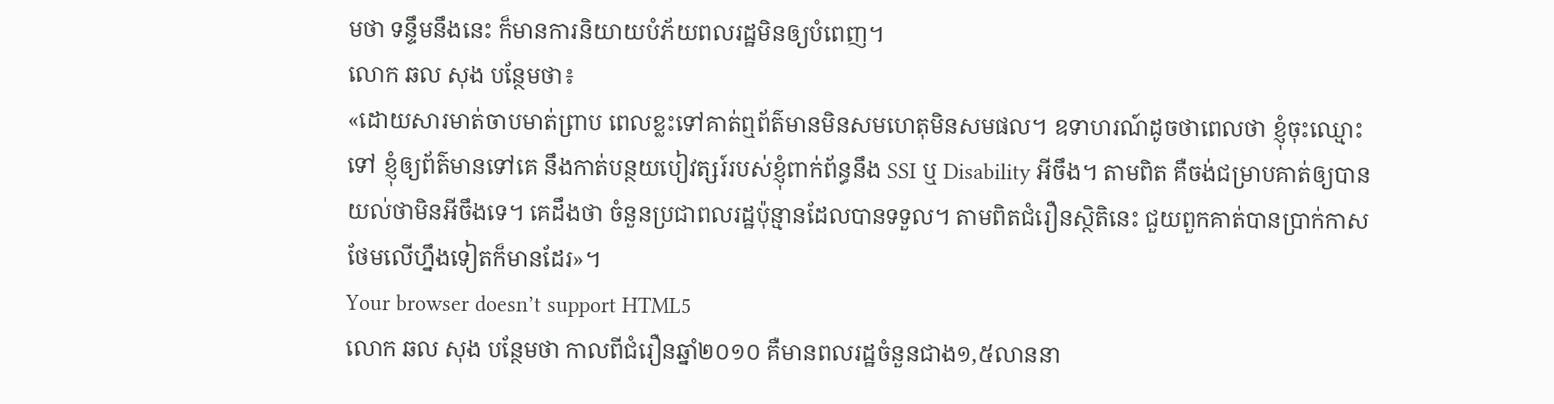មថា ទន្ទឹមនឹងនេះ ក៏មានការនិយាយបំភ័យពលរដ្ឋមិនឲ្យបំពេញ។
លោក ឆល សុង បន្ថែមថា៖
«ដោយសារមាត់ចាបមាត់ព្រាប ពេលខ្លះទៅគាត់ឮព័ត៌មានមិនសមហេតុមិនសមផល។ ឧទាហរណ៍ដូចថាពេលថា ខ្ញុំចុះឈ្មោះទៅ ខ្ញុំឲ្យព័ត៌មានទៅគេ នឹងកាត់បន្ថយបៀវត្សរ៍របស់ខ្ញុំពាក់ព័ន្ធនឹង SSI ឬ Disability អីចឹង។ តាមពិត គឺចង់ជម្រាបគាត់ឲ្យបានយល់ថាមិនអីចឹងទេ។ គេដឹងថា ចំនួនប្រជាពលរដ្ឋប៉ុន្មានដែលបានទទួល។ តាមពិតជំរឿនស្ថិតិនេះ ជួយពួកគាត់បានប្រាក់កាសថែមលើហ្នឹងទៀតក៏មានដែរ»។
Your browser doesn’t support HTML5
លោក ឆល សុង បន្ថែមថា កាលពីជំរឿនឆ្នាំ២០១០ គឺមានពលរដ្ឋចំនួនជាង១,៥លាននា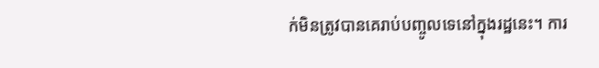ក់មិនត្រូវបានគេរាប់បញ្ចូលទេនៅក្នុងរដ្ឋនេះ។ ការ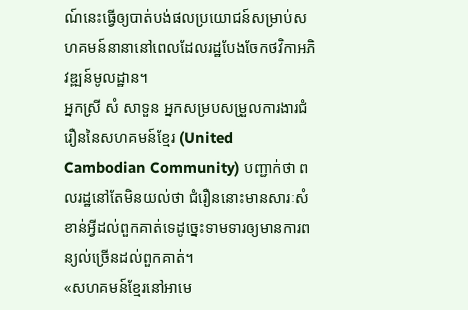ណ៍នេះធ្វើឲ្យបាត់បង់ផលប្រយោជន៍សម្រាប់សហគមន៍នានានៅពេលដែលរដ្ឋបែងចែកថវិកាអភិវឌ្ឍន៍មូលដ្ឋាន។
អ្នកស្រី សំ សាទួន អ្នកសម្របសម្រួលការងារជំរឿននៃសហគមន៍ខ្មែរ (United Cambodian Community) បញ្ជាក់ថា ពលរដ្ឋនៅតែមិនយល់ថា ជំរឿននោះមានសារៈសំខាន់អ្វីដល់ពួកគាត់ទេដូច្នេះទាមទារឲ្យមានការពន្យល់ច្រើនដល់ពួកគាត់។
«សហគមន៍ខ្មែរនៅអាមេ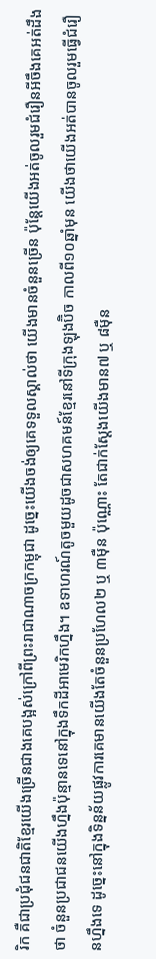រិក គឺជាប្រជុំជនជាតិខ្មែរយើងច្រើនជាងគេបង្អស់ក្រៅពីព្រះរាជាណាចក្រកម្ពុជា ដូច្នេះយើងចង់ឲ្យគេទទួលស្គាល់ថា យើងមានចំនួនច្រើន ប៉ុន្តែយើងអត់ចូលរួមជំរឿនអីចឹងគេអត់ដឹងថា ចំនួនប្រជាជនយើងហ្នឹងប៉ុន្មានទេនៅក្នុងទឹកដីអាមេរិកហ្នឹង។ ឧទាហរណ៍តូចមួយដូចជាសហគមន៍ខ្មែរនៅទីក្រុងឡុងប៊ិច កាលពី១០ឆ្នាំមុន យើងថាយើងអត់បានចូលរួមធ្វើជំរឿនហ្នឹងទេ ដូច្នេះនៅក្នុងទិន្នន័យផ្លូវការគេមានយើងតែចំនួនប្រហែល២ ឬ ៣ម៉ឺន ប៉ុណ្ណោះ តែជាក់ស្តែងយើងមាន៧ ឬ ៨ម៉ឺន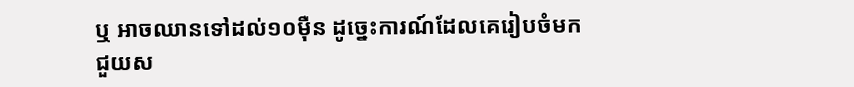ឬ អាចឈានទៅដល់១០ម៉ឺន ដូច្នេះការណ៍ដែលគេរៀបចំមកជួយស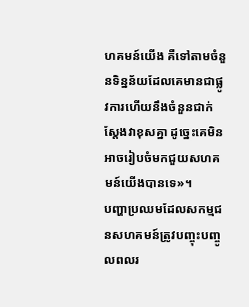ហគមន៍យើង គឺទៅតាមចំនួនទិន្នន័យដែលគេមានជាផ្លូវការហើយនឹងចំនួនជាក់ស្តែងវាខុសគ្នា ដូច្នេះគេមិនអាចរៀបចំមកជួយសហគមន៍យើងបានទេ»។
បញ្ហាប្រឈមដែលសកម្មជនសហគមន៍ត្រូវបញ្ចុះបញ្ចូលពលរ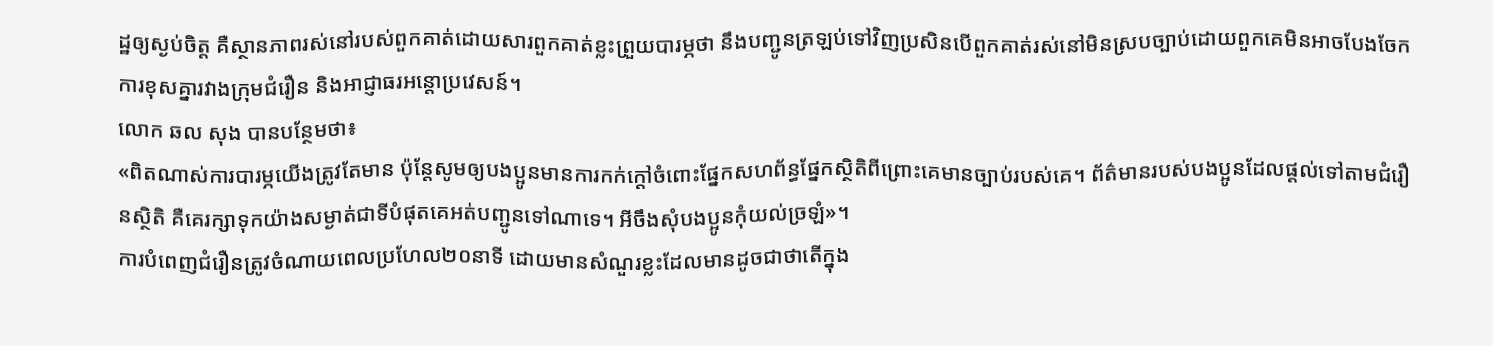ដ្ឋឲ្យស្ងប់ចិត្ត គឺស្ថានភាពរស់នៅរបស់ពួកគាត់ដោយសារពួកគាត់ខ្លះព្រួយបារម្ភថា នឹងបញ្ជូនត្រឡប់ទៅវិញប្រសិនបើពួកគាត់រស់នៅមិនស្របច្បាប់ដោយពួកគេមិនអាចបែងចែកការខុសគ្នារវាងក្រុមជំរឿន និងអាជ្ញាធរអន្តោប្រវេសន៍។
លោក ឆល សុង បានបន្ថែមថា៖
«ពិតណាស់ការបារម្ភយើងត្រូវតែមាន ប៉ុន្តែសូមឲ្យបងប្អូនមានការកក់ក្តៅចំពោះផ្នែកសហព័ន្ធផ្នែកស្ថិតិពីព្រោះគេមានច្បាប់របស់គេ។ ព័ត៌មានរបស់បងប្អូនដែលផ្តល់ទៅតាមជំរឿនស្ថិតិ គឺគេរក្សាទុកយ៉ាងសម្ងាត់ជាទីបំផុតគេអត់បញ្ជូនទៅណាទេ។ អីចឹងសុំបងប្អូនកុំយល់ច្រឡំ»។
ការបំពេញជំរឿនត្រូវចំណាយពេលប្រហែល២០នាទី ដោយមានសំណួរខ្លះដែលមានដូចជាថាតើក្នុង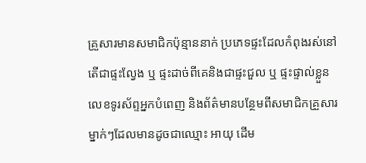គ្រួសារមានសមាជិកប៉ុន្មាននាក់ ប្រភេទផ្ទះដែលកំពុងរស់នៅតើជាផ្ទះល្វែង ឬ ផ្ទះដាច់ពីគេនិងជាផ្ទះជួល ឬ ផ្ទះផ្ទាល់ខ្លួន លេខទូរស័ព្ទអ្នកបំពេញ និងព័ត៌មានបន្ថែមពីសមាជិកគ្រួសារម្នាក់ៗដែលមានដូចជាឈ្មោះ អាយុ ដើម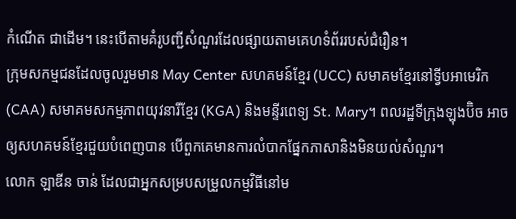កំណើត ជាដើម។ នេះបើតាមគំរូបញ្ជីសំណួរដែលផ្សាយតាមគេហទំព័ររបស់ជំរឿន។
ក្រុមសកម្មជនដែលចូលរួមមាន May Center សហគមន៍ខ្មែរ (UCC) សមាគមខ្មែរនៅទ្វីបអាមេរិក (CAA) សមាគមសកម្មភាពយុវនារីខ្មែរ (KGA) និងមន្ទីរពេទ្យ St. Mary។ ពលរដ្ឋទីក្រុងឡុងប៊ិច អាចឲ្យសហគមន៍ខ្មែរជួយបំពេញបាន បើពួកគេមានការលំបាកផ្នែកភាសានិងមិនយល់សំណួរ។
លោក ឡាឌីន ចាន់ ដែលជាអ្នកសម្របសម្រួលកម្មវិធីនៅម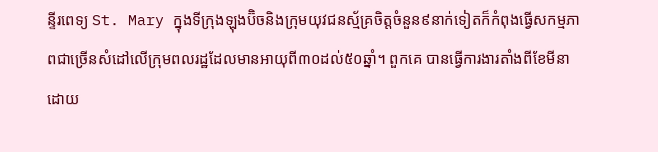ន្ទីរពេទ្យ St. Mary ក្នុងទីក្រុងឡុងប៊ិចនិងក្រុមយុវជនស្ម័គ្រចិត្តចំនួន៩នាក់ទៀតក៏កំពុងធ្វើសកម្មភាពជាច្រើនសំដៅលើក្រុមពលរដ្ឋដែលមានអាយុពី៣០ដល់៥០ឆ្នាំ។ ពួកគេ បានធ្វើការងារតាំងពីខែមីនាដោយ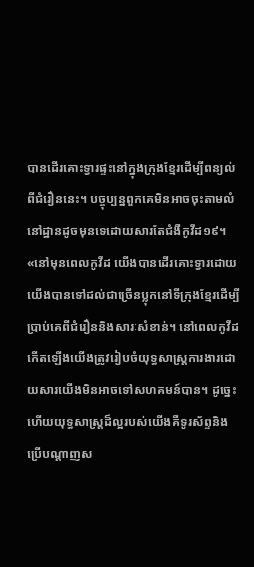បានដើរគោះទ្វារផ្ទះនៅក្នុងក្រុងខ្មែរដើម្បីពន្យល់ពីជំរឿននេះ។ បច្ចុប្បន្នពួកគេមិនអាចចុះតាមលំនៅដ្ឋានដូចមុនទេដោយសារតែជំងឺកូវីដ១៩។
«នៅមុនពេលកូវីដ យើងបានដើរគោះទ្វារដោយយើងបានទៅដល់ជាច្រើនប្លុកនៅទីក្រុងខ្មែរដើម្បីប្រាប់គេពីជំរឿននិងសារៈសំខាន់។ នៅពេលកូវីដកើតឡើងយើងត្រូវរៀបចំយុទ្ធសាស្ត្រការងារដោយសារយើងមិនអាចទៅសហគមន៍បាន។ ដូច្នេះហើយយុទ្ធសាស្ត្រដ៏ល្អរបស់យើងគឺទូរស័ព្ទនិងប្រើបណ្តាញស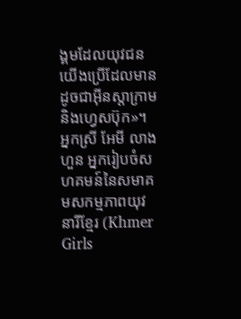ង្គមដែលយុវជនយើងប្រើដែលមានដូចជាអ៊ីនស្តាក្រាម និងហ្វេសប៊ុក»។
អ្នកស្រី អែមី លាងហួន អ្នករៀបចំសហគមន៍នៃសមាគមសកម្មភាពយុវនារីខ្មែរ (Khmer Girls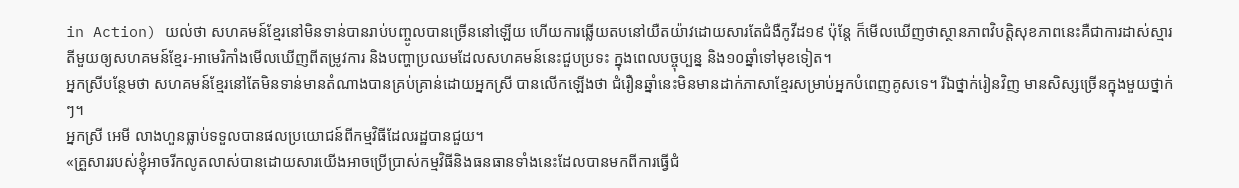in Action) យល់ថា សហគមន៍ខ្មែរនៅមិនទាន់បានរាប់បញ្ចូលបានច្រើននៅឡើយ ហើយការឆ្លើយតបនៅយឺតយ៉ាវដោយសារតែជំងឺកូវីដ១៩ ប៉ុន្តែ ក៏មើលឃើញថាស្ថានភាពវិបត្តិសុខភាពនេះគឺជាការដាស់ស្មារតីមួយឲ្យសហគមន៍ខ្មែរ-អាមេរិកាំងមើលឃើញពីតម្រូវការ និងបញ្ហាប្រឈមដែលសហគមន៍នេះជួបប្រទះ ក្នុងពេលបច្ចុប្បន្ន និង១០ឆ្នាំទៅមុខទៀត។
អ្នកស្រីបន្ថែមថា សហគមន៍ខ្មែរនៅតែមិនទាន់មានតំណាងបានគ្រប់គ្រាន់ដោយអ្នកស្រី បានលើកឡើងថា ជំរឿនឆ្នាំនេះមិនមានដាក់ភាសាខ្មែរសម្រាប់អ្នកបំពេញគូសទេ។ រីឯថ្នាក់រៀនវិញ មានសិស្សច្រើនក្នុងមួយថ្នាក់ៗ។
អ្នកស្រី អេមី លាងហួនធ្លាប់ទទួលបានផលប្រយោជន៍ពីកម្មវិធីដែលរដ្ឋបានជួយ។
«គ្រួសាររបស់ខ្ញុំអាចរីកលូតលាស់បានដោយសារយើងអាចប្រើប្រាស់កម្មវិធីនិងធនធានទាំងនេះដែលបានមកពីការធ្វើជំ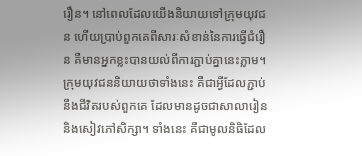រឿន។ នៅពេលដែលយើងនិយាយទៅក្រុមយុវជន ហើយប្រាប់ពួកគេពីសារៈសំខាន់នៃការធ្វើជំរឿន គឺមានអ្នកខ្លះបានយល់ពីការភ្ជាប់គ្នានេះភ្លាម។ ក្រុមយុវជននិយាយថាទាំងនេះ គឺជាអ្វីដែលភ្ជាប់នឹងជីវិតរបស់ពួកគេ ដែលមានដូចជាសាលារៀន និងសៀវភៅសិក្សា។ ទាំងនេះ គឺជាមូលនិធិដែល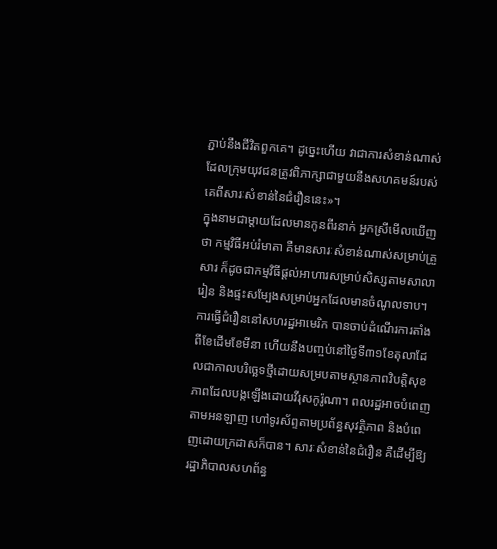ភ្ជាប់នឹងជីវិតពួកគេ។ ដូច្នេះហើយ វាជាការសំខាន់ណាស់ដែលក្រុមយុវជនត្រូវពិភាក្សាជាមួយនឹងសហគមន៍របស់គេពីសារៈសំខាន់នៃជំរឿននេះ»។
ក្នុងនាមជាម្តាយដែលមានកូនពីរនាក់ អ្នកស្រីមើលឃើញថា កម្មវិធីអប់រំមាតា គឺមានសារៈសំខាន់ណាស់សម្រាប់គ្រួសារ ក៏ដូចជាកម្មវិធីផ្តល់អាហារសម្រាប់សិស្សតាមសាលារៀន និងផ្ទះសម្បែងសម្រាប់អ្នកដែលមានចំណូលទាប។
ការធ្វើជំរឿននៅសហរដ្ឋអាមេរិក បានចាប់ដំណើរការតាំងពីខែដើមខែមីនា ហើយនឹងបញ្ចប់នៅថ្ងៃទី៣១ខែតុលាដែលជាកាលបរិច្ឆេទថ្មីដោយសម្របតាមស្ថានភាពវិបត្តិសុខភាពដែលបង្កឡើងដោយវីរុសកូរ៉ូណា។ ពលរដ្ឋអាចបំពេញតាមអនឡាញ ហៅទូរស័ព្ទតាមប្រព័ន្ធសុវត្ថិភាព និងបំពេញដោយក្រដាសក៏បាន។ សារៈសំខាន់នៃជំរឿន គឺដើម្បីឱ្យរដ្ឋាភិបាលសហព័ន្ធ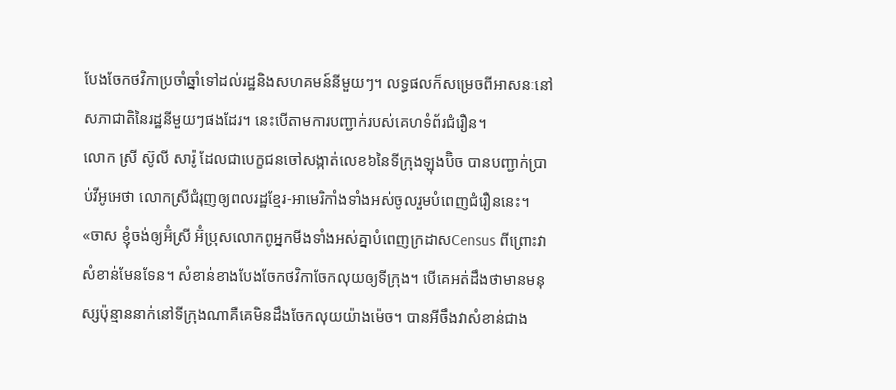បែងចែកថវិកាប្រចាំឆ្នាំទៅដល់រដ្ឋនិងសហគមន៍នីមួយៗ។ លទ្ធផលក៏សម្រេចពីអាសនៈនៅសភាជាតិនៃរដ្ឋនីមួយៗផងដែរ។ នេះបើតាមការបញ្ជាក់របស់គេហទំព័រជំរឿន។
លោក ស្រី ស៊ូលី សារ៉ូ ដែលជាបេក្ខជនចៅសង្កាត់លេខ៦នៃទីក្រុងឡុងប៊ិច បានបញ្ជាក់ប្រាប់វីអូអេថា លោកស្រីជំរុញឲ្យពលរដ្ឋខ្មែរ-អាមេរិកាំងទាំងអស់ចូលរួមបំពេញជំរឿននេះ។
«ចាស ខ្ញុំចង់ឲ្យអ៊ំស្រី អ៊ំប្រុសលោកពូអ្នកមីងទាំងអស់គ្នាបំពេញក្រដាសCensus ពីព្រោះវាសំខាន់មែនទែន។ សំខាន់ខាងបែងចែកថវិកាចែកលុយឲ្យទីក្រុង។ បើគេអត់ដឹងថាមានមនុស្សប៉ុន្មាននាក់នៅទីក្រុងណាគឺគេមិនដឹងចែកលុយយ៉ាងម៉េច។ បានអីចឹងវាសំខាន់ជាង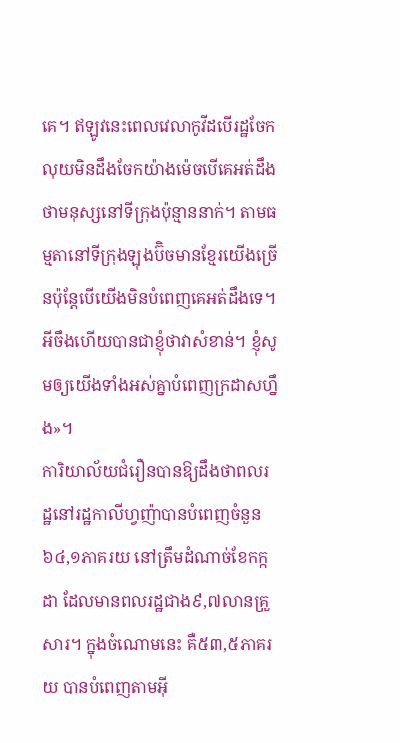គេ។ ឥឡូវនេះពេលវេលាកូវីដបើរដ្ឋចែកលុយមិនដឹងចែកយ៉ាងម៉េចបើគេអត់ដឹងថាមនុស្សនៅទីក្រុងប៉ុន្មាននាក់។ តាមធម្មតានៅទីក្រុងឡុងប៊ិចមានខ្មែរយើងច្រើនប៉ុន្តែបើយើងមិនបំពេញគេអត់ដឹងទេ។ អីចឹងហើយបានជាខ្ញុំថាវាសំខាន់។ ខ្ញុំសូមឲ្យយើងទាំងអស់គ្នាបំពេញក្រដាសហ្នឹង»។
ការិយាល័យជំរឿនបានឱ្យដឹងថាពលរដ្ឋនៅរដ្ឋកាលីហ្វញ៉ាបានបំពេញចំនួន៦៤,១ភាគរយ នៅត្រឹមដំណាច់ខែកក្កដា ដែលមានពលរដ្ឋជាង៩,៧លានគ្រួសារ។ ក្នុងចំណោមនេះ គឺ៥៣,៥ភាគរយ បានបំពេញតាមអ៊ី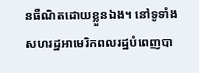នធឺណិតដោយខ្លួនឯង។ នៅទូទាំងសហរដ្ឋអាមេរិកពលរដ្ឋបំពេញបា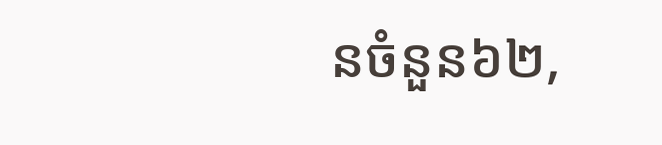នចំនួន៦២,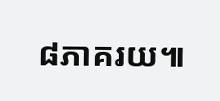៨ភាគរយ៕